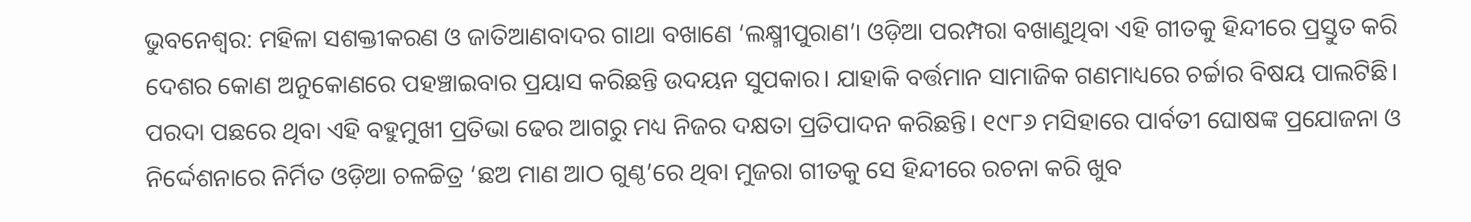ଭୁବନେଶ୍ୱର: ମହିଳା ସଶକ୍ତୀକରଣ ଓ ଜାତିଆଣବାଦର ଗାଥା ବଖାଣେ ‘ଲକ୍ଷ୍ମୀପୁରାଣ’। ଓଡ଼ିଆ ପରମ୍ପରା ବଖାଣୁଥିବା ଏହି ଗୀତକୁ ହିନ୍ଦୀରେ ପ୍ରସ୍ତୁତ କରି ଦେଶର କୋଣ ଅନୁକୋଣରେ ପହଞ୍ଚାଇବାର ପ୍ରୟାସ କରିଛନ୍ତି ଉଦୟନ ସୁପକାର। ଯାହାକି ବର୍ତ୍ତମାନ ସାମାଜିକ ଗଣମାଧ୍ୟରେ ଚର୍ଚ୍ଚାର ବିଷୟ ପାଲଟିଛି। ପରଦା ପଛରେ ଥିବା ଏହି ବହୁମୁଖୀ ପ୍ରତିଭା ଢେର ଆଗରୁ ମଧ୍ୟ ନିଜର ଦକ୍ଷତା ପ୍ରତିପାଦନ କରିଛନ୍ତି। ୧୯୮୬ ମସିହାରେ ପାର୍ବତୀ ଘୋଷଙ୍କ ପ୍ରଯୋଜନା ଓ ନିର୍ଦ୍ଦେଶନାରେ ନିର୍ମିତ ଓଡ଼ିଆ ଚଳଚ୍ଚିତ୍ର ‘ଛଅ ମାଣ ଆଠ ଗୁଣ୍ଠ’ରେ ଥିବା ମୁଜରା ଗୀତକୁ ସେ ହିନ୍ଦୀରେ ରଚନା କରି ଖୁବ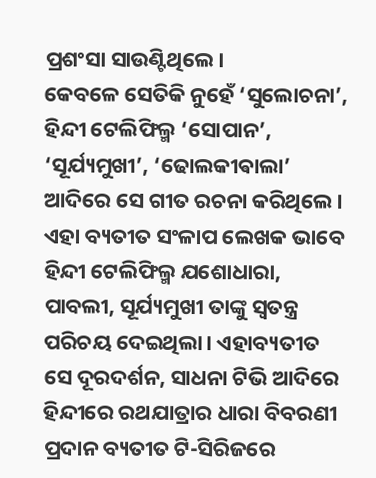ପ୍ରଶଂସା ସାଉଣ୍ଟିଥିଲେ।
କେବଳେ ସେତିକି ନୁହେଁ ‘ସୁଲୋଚନା’, ହିନ୍ଦୀ ଟେଲିଫିଲ୍ମ ‘ସୋପାନ’, ‘ସୂର୍ଯ୍ୟମୁଖୀ’, ‘ଢୋଲକୀଵାଲା’ ଆଦିରେ ସେ ଗୀତ ରଚନା କରିଥିଲେ। ଏହା ବ୍ୟତୀତ ସଂଳାପ ଲେଖକ ଭାବେ ହିନ୍ଦୀ ଟେଲିଫିଲ୍ମ ଯଶୋଧାରା, ପାବଲୀ, ସୂର୍ଯ୍ୟମୁଖୀ ତାଙ୍କୁ ସ୍ୱତନ୍ତ୍ର ପରିଚୟ ଦେଇଥିଲା। ଏହାବ୍ୟତୀତ ସେ ଦୂରଦର୍ଶନ, ସାଧନା ଟିଭି ଆଦିରେ ହିନ୍ଦୀରେ ରଥଯାତ୍ରାର ଧାରା ବିବରଣୀ ପ୍ରଦାନ ବ୍ୟତୀତ ଟି-ସିରିଜରେ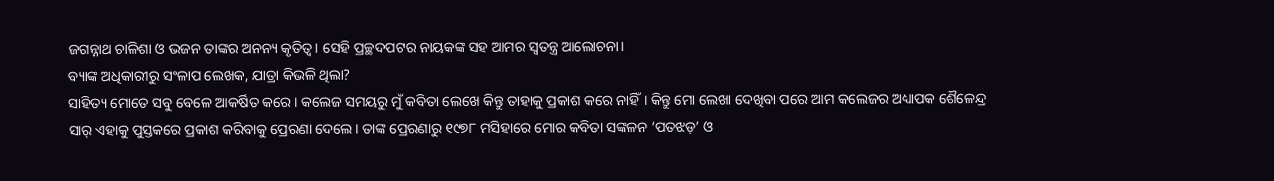ଜଗନ୍ନାଥ ଚାଳିଶା ଓ ଭଜନ ତାଙ୍କର ଅନନ୍ୟ କୃତିତ୍ୱ। ସେହି ପ୍ରଚ୍ଛଦପଟର ନାୟକଙ୍କ ସହ ଆମର ସ୍ୱତନ୍ତ୍ର ଆଲୋଚନା।
ବ୍ୟାଙ୍କ ଅଧିକାରୀରୁ ସଂଳାପ ଲେଖକ, ଯାତ୍ରା କିଭଳି ଥିଲା?
ସାହିତ୍ୟ ମୋତେ ସବୁ ବେଳେ ଆକର୍ଷିତ କରେ। କଲେଜ ସମୟରୁ ମୁଁ କବିତା ଲେଖେ କିନ୍ତୁ ତାହାକୁ ପ୍ରକାଶ କରେ ନାହିଁ। କିନ୍ତୁ ମୋ ଲେଖା ଦେଖିବା ପରେ ଆମ କଲେଜର ଅଧ୍ୟାପକ ଶୈଳେନ୍ଦ୍ର ସାର୍ ଏହାକୁ ପୁସ୍ତକରେ ପ୍ରକାଶ କରିବାକୁ ପ୍ରେରଣା ଦେଲେ। ତାଙ୍କ ପ୍ରେରଣାରୁ ୧୯୭୮ ମସିହାରେ ମୋର କବିତା ସଙ୍କଳନ ‘ପତଝଡ଼’ ଓ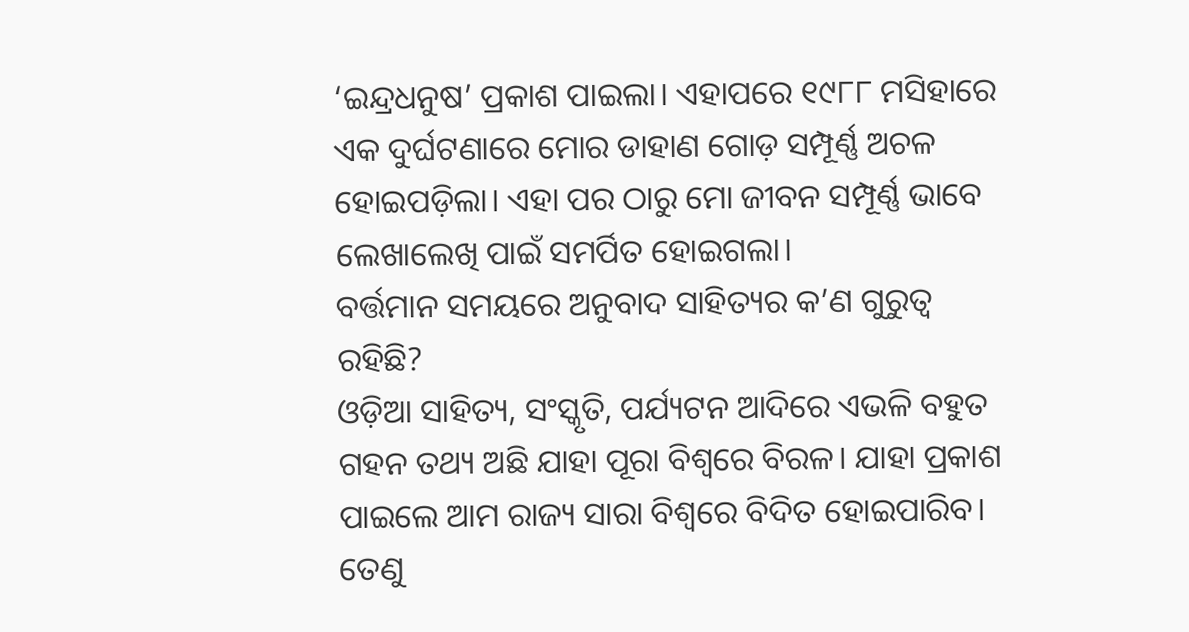‘ଇନ୍ଦ୍ରଧନୁଷ’ ପ୍ରକାଶ ପାଇଲା। ଏହାପରେ ୧୯୮୮ ମସିହାରେ ଏକ ଦୁର୍ଘଟଣାରେ ମୋର ଡାହାଣ ଗୋଡ଼ ସମ୍ପୂର୍ଣ୍ଣ ଅଚଳ ହୋଇପଡ଼ିଲା। ଏହା ପର ଠାରୁ ମୋ ଜୀବନ ସମ୍ପୂର୍ଣ୍ଣ ଭାବେ ଲେଖାଲେଖି ପାଇଁ ସମର୍ପିତ ହୋଇଗଲା।
ବର୍ତ୍ତମାନ ସମୟରେ ଅନୁବାଦ ସାହିତ୍ୟର କ’ଣ ଗୁରୁତ୍ୱ ରହିଛି?
ଓଡ଼ିଆ ସାହିତ୍ୟ, ସଂସ୍କୃତି, ପର୍ଯ୍ୟଟନ ଆଦିରେ ଏଭଳି ବହୁତ ଗହନ ତଥ୍ୟ ଅଛି ଯାହା ପୂରା ବିଶ୍ୱରେ ବିରଳ। ଯାହା ପ୍ରକାଶ ପାଇଲେ ଆମ ରାଜ୍ୟ ସାରା ବିଶ୍ୱରେ ବିଦିତ ହୋଇପାରିବ। ତେଣୁ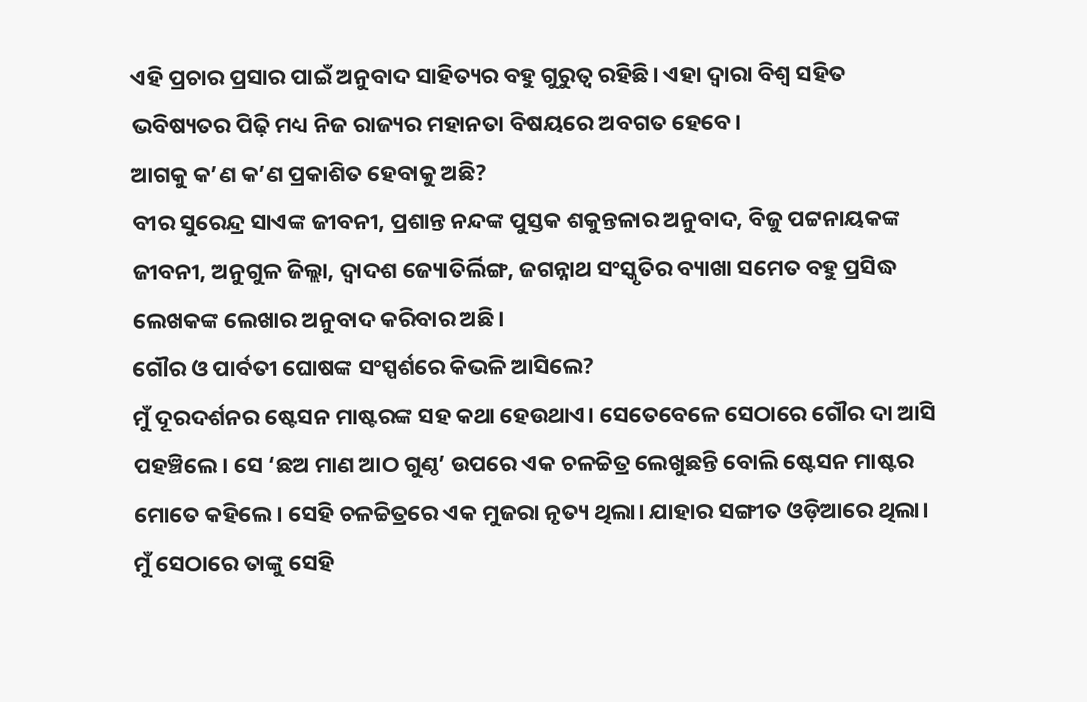ଏହି ପ୍ରଚାର ପ୍ରସାର ପାଇଁ ଅନୁବାଦ ସାହିତ୍ୟର ବହୁ ଗୁରୁତ୍ୱ ରହିଛି। ଏହା ଦ୍ବାରା ବିଶ୍ୱ ସହିତ ଭବିଷ୍ୟତର ପିଢ଼ି ମଧ୍ୟ ନିଜ ରାଜ୍ୟର ମହାନତା ବିଷୟରେ ଅବଗତ ହେବେ।
ଆଗକୁ କ’ଣ କ’ଣ ପ୍ରକାଶିତ ହେବାକୁ ଅଛି?
ବୀର ସୁରେନ୍ଦ୍ର ସାଏଙ୍କ ଜୀବନୀ, ପ୍ରଶାନ୍ତ ନନ୍ଦଙ୍କ ପୁସ୍ତକ ଶକୁନ୍ତଳାର ଅନୁବାଦ, ବିଜୁ ପଟ୍ଟନାୟକଙ୍କ ଜୀବନୀ, ଅନୁଗୁଳ ଜିଲ୍ଲା, ଦ୍ୱାଦଶ ଜ୍ୟୋତିର୍ଲିଙ୍ଗ, ଜଗନ୍ନାଥ ସଂସ୍କୃତିର ବ୍ୟାଖା ସମେତ ବହୁ ପ୍ରସିଦ୍ଧ ଲେଖକଙ୍କ ଲେଖାର ଅନୁବାଦ କରିବାର ଅଛି।
ଗୌର ଓ ପାର୍ବତୀ ଘୋଷଙ୍କ ସଂସ୍ପର୍ଶରେ କିଭଳି ଆସିଲେ?
ମୁଁ ଦୂରଦର୍ଶନର ଷ୍ଟେସନ ମାଷ୍ଟରଙ୍କ ସହ କଥା ହେଉଥାଏ। ସେତେବେଳେ ସେଠାରେ ଗୌର ଦା ଆସି ପହଞ୍ଚିଲେ। ସେ ‘ଛଅ ମାଣ ଆଠ ଗୁଣ୍ଠ’ ଉପରେ ଏକ ଚଳଚ୍ଚିତ୍ର ଲେଖୁଛନ୍ତି ବୋଲି ଷ୍ଟେସନ ମାଷ୍ଟର ମୋତେ କହିଲେ। ସେହି ଚଳଚ୍ଚିତ୍ରରେ ଏକ ମୁଜରା ନୃତ୍ୟ ଥିଲା। ଯାହାର ସଙ୍ଗୀତ ଓଡ଼ିଆରେ ଥିଲା। ମୁଁ ସେଠାରେ ତାଙ୍କୁ ସେହି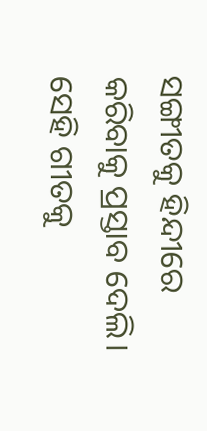ସଙ୍ଗୀତକୁ ହିନ୍ଦୀରେ କରିବାକୁ ପ୍ରସ୍ତାବ ଦେଲି। ସେହି ଗୀତକୁ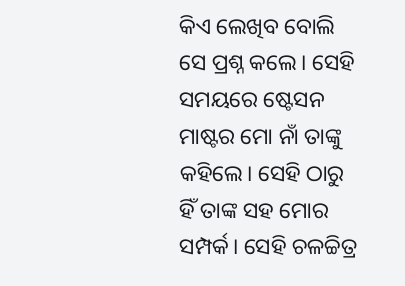କିଏ ଲେଖିବ ବୋଲି ସେ ପ୍ରଶ୍ନ କଲେ। ସେହି ସମୟରେ ଷ୍ଟେସନ ମାଷ୍ଟର ମୋ ନାଁ ତାଙ୍କୁ କହିଲେ। ସେହି ଠାରୁ ହିଁ ତାଙ୍କ ସହ ମୋର ସମ୍ପର୍କ। ସେହି ଚଳଚ୍ଚିତ୍ର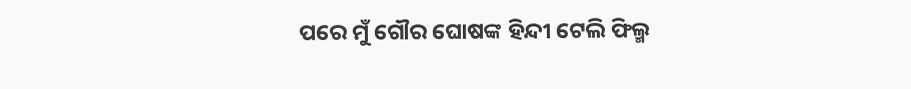ପରେ ମୁଁ ଗୌର ଘୋଷଙ୍କ ହିନ୍ଦୀ ଟେଲି ଫିଲ୍ମ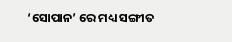‘ସୋପାନ’ ରେ ମଧ୍ୟ ସଙ୍ଗୀତ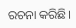ରଚନା କରିଛି।